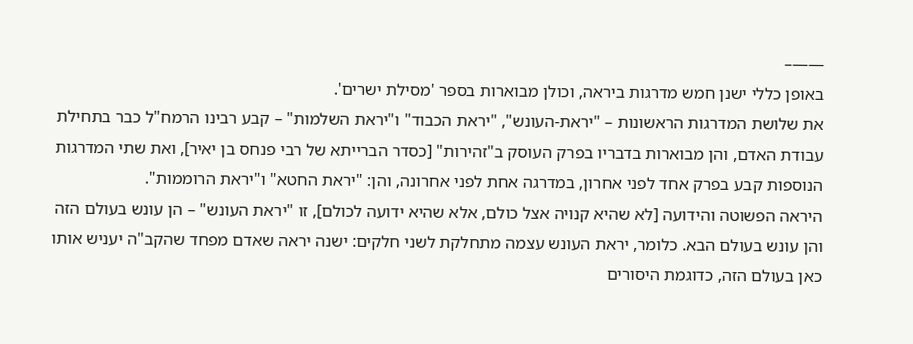——–
באופן כללי ישנן חמש מדרגות ביראה, וכולן מבוארות בספר 'מסילת ישרים'.
את שלושת המדרגות הראשונות – "יראת-העונש", "יראת הכבוד" ו"יראת השלמות" – קבע רבינו הרמח"ל כבר בתחילת עבודת האדם, והן מבוארות בדבריו בפרק העוסק ב"זהירות" [כסדר הברייתא של רבי פנחס בן יאיר], ואת שתי המדרגות הנוספות קבע בפרק אחד לפני אחרון, במדרגה אחת לפני אחרונה, והן: "יראת החטא" ו"יראת הרוממות".
היראה הפשוטה והידועה [לא שהיא קנויה אצל כולם, אלא שהיא ידועה לכולם], זו "יראת העונש" – הן עונש בעולם הזה והן עונש בעולם הבא. כלומר, יראת העונש עצמה מתחלקת לשני חלקים: ישנה יראה שאדם מפחד שהקב"ה יעניש אותו כאן בעולם הזה, כדוגמת היסורים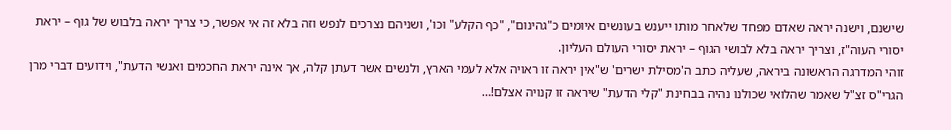שישנם, וישנה יראה שאדם מפחד שלאחר מותו ייענש בעונשים איומים כ"גהינום", "כף הקלע" וכו', ושניהם נצרכים לנפש וזה בלא זה אי אפשר, כי צריך יראה בלבוש של גוף – יראת יסורי העוה"ז, וצריך יראה בלא לבושי הגוף – יראת יסורי העולם העליון.
זוהי המדרגה הראשונה ביראה, שעליה כתב ה'מסילת ישרים' ש"אין יראה זו ראויה אלא לעמי הארץ, ולנשים אשר דעתן קלה, אך אינה יראת החכמים ואנשי הדעת", וידועים דברי מרן הגרי"ס זצ"ל שאמר שהלואי שכולנו נהיה בבחינת "קלי הדעת" שיראה זו קנויה אצלם!…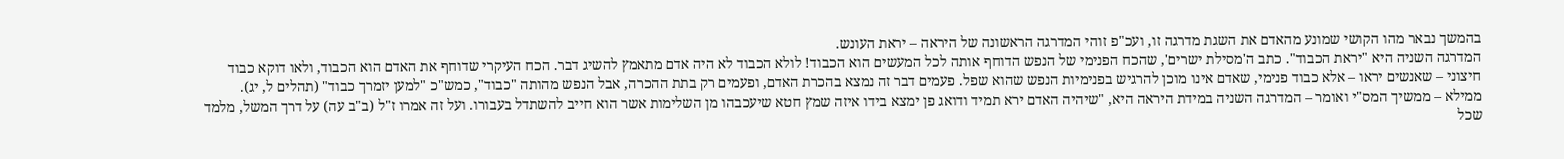בהמשך נבאר מהו הקושי שמונע מהאדם את השגת מדרגה זו, ועכ"פ זוהי המדרגה הראשונה של היראה – יראת העונש.
המדרגה השניה היא "יראת הכבוד". כתב ה'מסילת ישרים', שהכח הפנימי של הנפש הדוחף אותה לכל המעשים הוא הכבוד! לולא הכבוד לא היה אדם מתאמץ להשיג דבר. הכח העיקרי שדוחף את האדם הוא הכבוד, ולאו דוקא כבוד חיצוני – שאנשים יראו – אלא כבוד פנימי, שאדם אינו מוכן להרגיש בפנימיות הנפש שהוא שפל. פעמים דבר זה נמצא בהכרת האדם, ופעמים רק בתת ההכרה, אבל הנפש מהותה "כבוד", כמש"כ "למען יזמרך כבוד" (תהלים ל, יג).
ממילא – ממשיך המס"י ואומר – המדרגה השניה במידת היראה היא, "שיהיה האדם ירא תמיד ודואג פן ימצא בידו איזה שמץ חטא שיעכבהו מן השלימות אשר הוא חייב להשתדל בעבורו. ועל זה אמרו ז"ל (ב"ב עה) על דרך המשל, מלמד שכל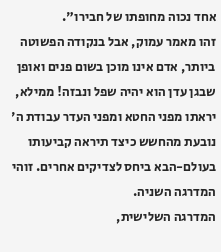אחד נכוה מחופתו של חבירו".
זהו מאמר עמוק, אבל בנקודה הפשוטה ביותר, אדם אינו מוכן בשום פנים ואופן שבגן עדן הוא יהיה שפל ונבזה! ממילא, יראתו מפני החטא ומפני העדר עבודת ה' נובעת מהחשש כיצד תיראה קביעותו בעולם-הבא ביחס לצדיקים אחרים. זוהי המדרגה השניה.
המדרגה השלישית,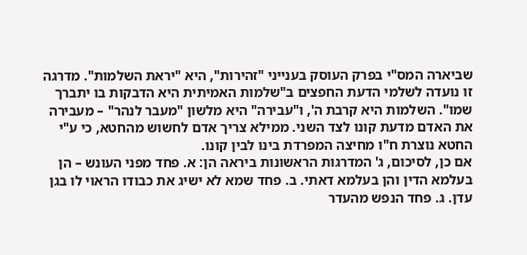שביארה המס"י בפרק העוסק בענייני "זהירות", היא "יראת השלמות". מדרגה זו נועדה לשלמי הדעת החפצים ב"שלמות האמיתית היא הדבקות בו יתברך שמו". השלמות היא קרבת ה', ו"עבירה" היא מלשון "מעבר לנהר" – מעבירה את האדם מדעת קונו לצד השני. ממילא צריך אדם לחשוש מהחטא, כי ע"י החטא נוצרת ח"ו מחיצה המפרדת בינו לבין קונו.
אם כן, לסיכום, ג' המדרגות הראשונות ביראה הן: א. פחד מפני העונש – הן בעלמא הדין והן בעלמא דאתי. ב. פחד שמא לא ישיג את כבודו הראוי לו בגן עדן. ג. פחד הנפש מהעדר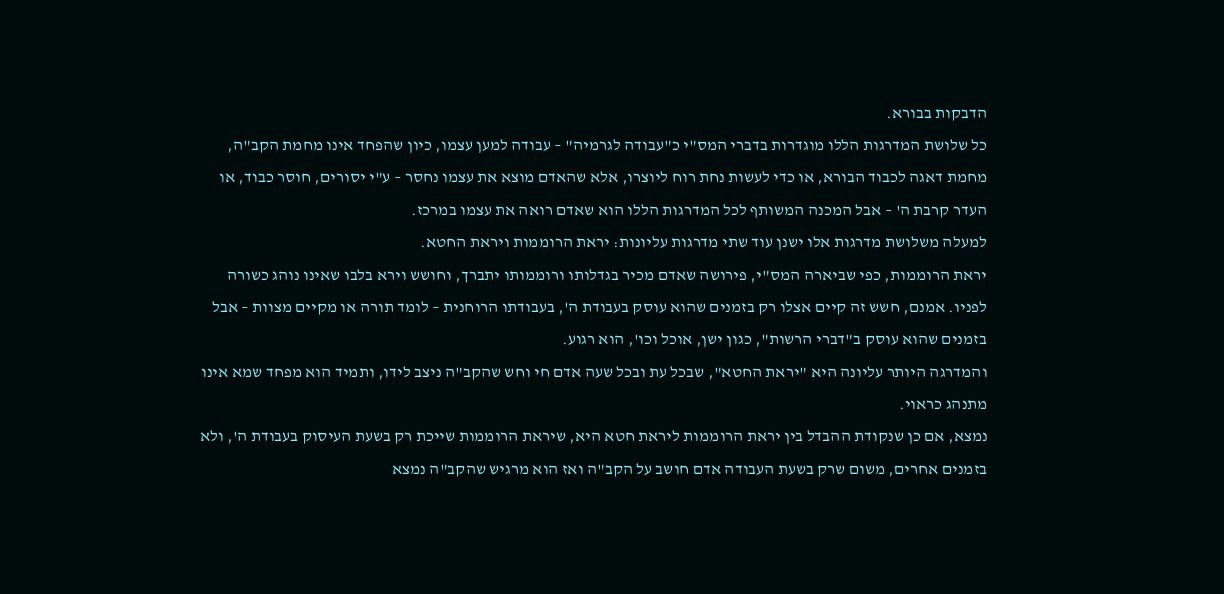הדבקות בבורא.
כל שלושת המדרגות הללו מוגדרות בדברי המס"י כ"עבודה לגרמיה" – עבודה למען עצמו, כיון שהפחד אינו מחמת הקב"ה, מחמת דאגה לכבוד הבורא, או כדי לעשות נחת רוח ליוצרו, אלא שהאדם מוצא את עצמו נחסר – ע"י יסורים, חוסר כבוד, או העדר קרבת ה' – אבל המכנה המשותף לכל המדרגות הללו הוא שאדם רואה את עצמו במרכז.
למעלה משלושת מדרגות אלו ישנן עוד שתי מדרגות עליונות: יראת הרוממות ויראת החטא.
יראת הרוממות, כפי שביארה המס"י, פירושה שאדם מכיר בגדלותו ורוממותו יתברך, וחושש וירא בלבו שאינו נוהג כשורה לפניו. אמנם, חשש זה קיים אצלו רק בזמנים שהוא עוסק בעבודת ה', בעבודתו הרוחנית – לומד תורה או מקיים מצוות – אבל בזמנים שהוא עוסק ב"דברי הרשות", כגון ישן, אוכל וכו', הוא רגוע.
והמדרגה היותר עליונה היא "יראת החטא", שבכל עת ובכל שעה אדם חי וחש שהקב"ה ניצב לידו, ותמיד הוא מפחד שמא אינו מתנהג כראוי.
נמצא, אם כן שנקודת ההבדל בין יראת הרוממות ליראת חטא היא, שיראת הרוממות שייכת רק בשעת העיסוק בעבודת ה', ולא בזמנים אחרים, משום שרק בשעת העבודה אדם חושב על הקב"ה ואז הוא מרגיש שהקב"ה נמצא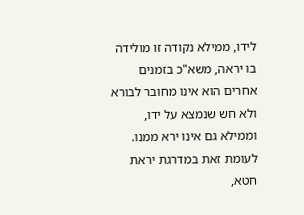לידו, ממילא נקודה זו מולידה בו יראה, משא"כ בזמנים אחרים הוא אינו מחובר לבורא ולא חש שנמצא על ידו, וממילא גם אינו ירא ממנו.
לעומת זאת במדרגת יראת חטא,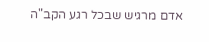אדם מרגיש שבכל רגע הקב"ה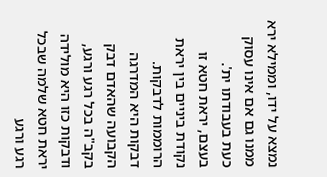נמצא על ידו, וממילא ירא ממנו גם אם אינו עסוק כעת בעבודתו ית'.
בעצם, יראת חטא זו נקודת ביניים בין יראת הרוממות לדבקות. דבקות היא המדרגה הקבועה שהאדם דבק בקב"ה בכל רגע ורגע, ודבקות כזו היא מולידה יראת חטא שלמה שבכל רגע ורגע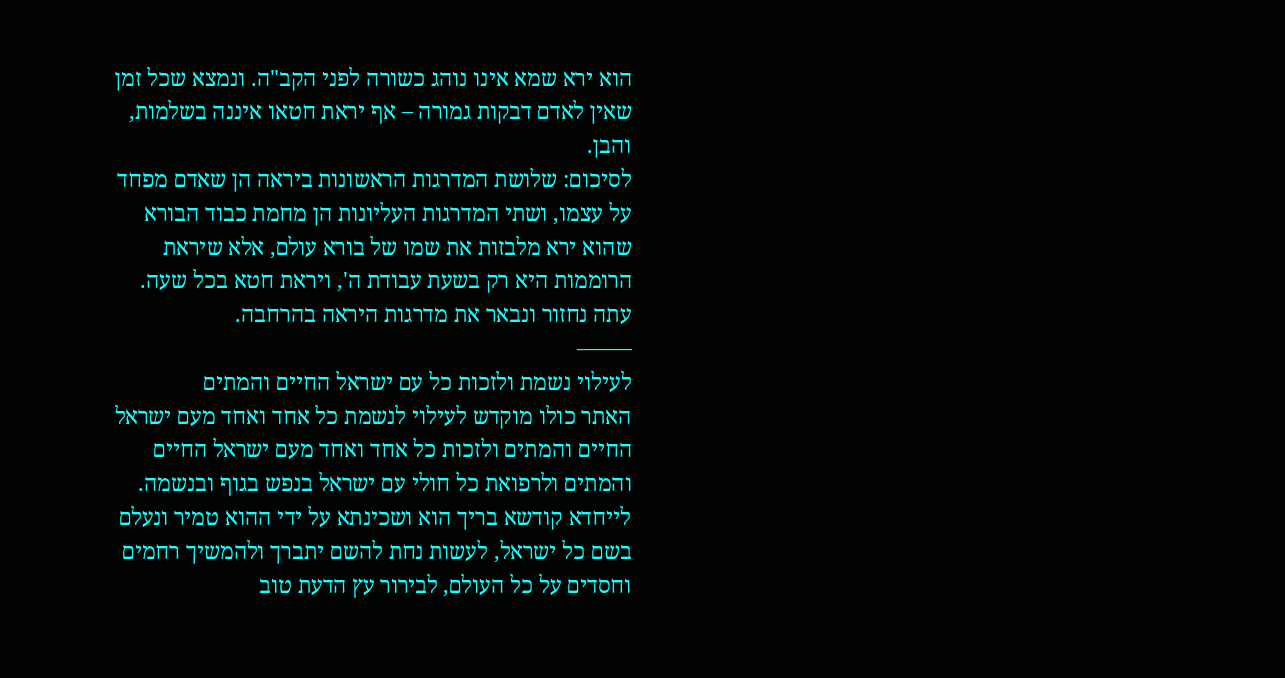הוא ירא שמא אינו נוהג כשורה לפני הקב"ה. ונמצא שכל זמן שאין לאדם דבקות גמורה – אף יראת חטאו איננה בשלמות, והבן.
לסיכום: שלושת המדרגות הראשונות ביראה הן שאדם מפחד על עצמו, ושתי המדרגות העליונות הן מחמת כבוד הבורא שהוא ירא מלבזות את שמו של בורא עולם, אלא שיראת הרוממות היא רק בשעת עבודת ה', ויראת חטא בכל שעה.
עתה נחזור ונבאר את מדרגות היראה בהרחבה.
——–
לעילוי נשמת ולזכות כל עם ישראל החיים והמתים
האתר כולו מוקדש לעילוי לנשמת כל אחד ואחד מעם ישראל החיים והמתים ולזכות כל אחד ואחד מעם ישראל החיים והמתים ולרפואת כל חולי עם ישראל בנפש בגוף ובנשמה. לייחדא קודשא בריך הוא ושכינתא על ידי ההוא טמיר ונעלם בשם כל ישראל, לעשות נחת להשם יתברך ולהמשיך רחמים וחסדים על כל העולם, לבירור עץ הדעת טוב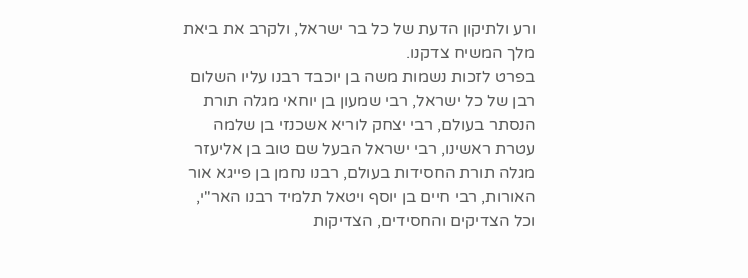ורע ולתיקון הדעת של כל בר ישראל, ולקרב את ביאת מלך המשיח צדקנו.
בפרט לזכות נשמות משה בן יוכבד רבנו עליו השלום רבן של כל ישראל, רבי שמעון בן יוחאי מגלה תורת הנסתר בעולם, רבי יצחק לוריא אשכנזי בן שלמה עטרת ראשינו, רבי ישראל הבעל שם טוב בן אליעזר מגלה תורת החסידות בעולם, רבנו נחמן בן פייגא אור האורות, רבי חיים בן יוסף ויטאל תלמיד רבנו האר"י, וכל הצדיקים והחסידים, הצדיקות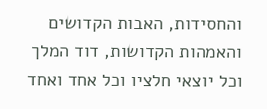והחסידות, האבות הקדושים והאמהות הקדושות, דוד המלך וכל יוצאי חלציו וכל אחד ואחד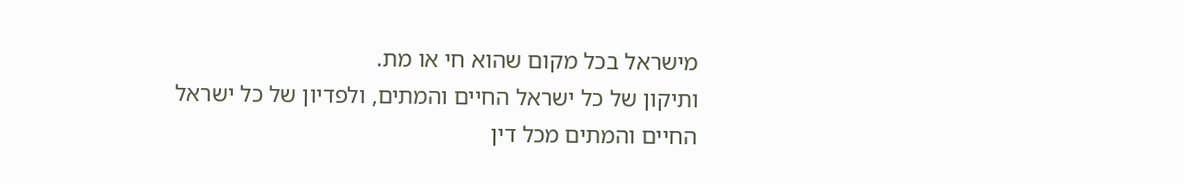מישראל בכל מקום שהוא חי או מת.
ותיקון של כל ישראל החיים והמתים, ולפדיון של כל ישראל החיים והמתים מכל דין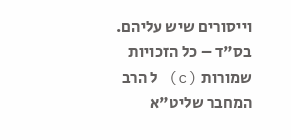וייסורים שיש עליהם.
בס"ד – כל הזכויות שמורות (c) ל הרב המחבר שליט"א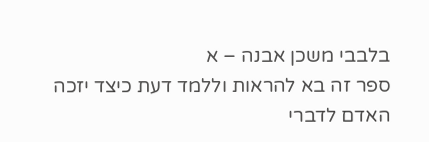בלבבי משכן אבנה – א
ספר זה בא להראות וללמד דעת כיצד יזכה האדם לדברי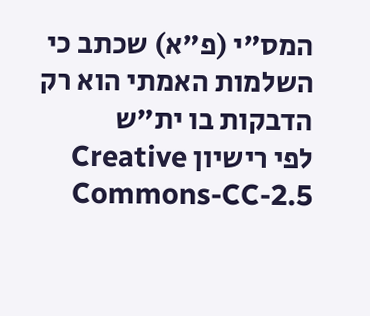המס"י (פ"א) שכתב כי השלמות האמתי הוא רק הדבקות בו ית"ש
לפי רישיון Creative Commons-CC-2.5